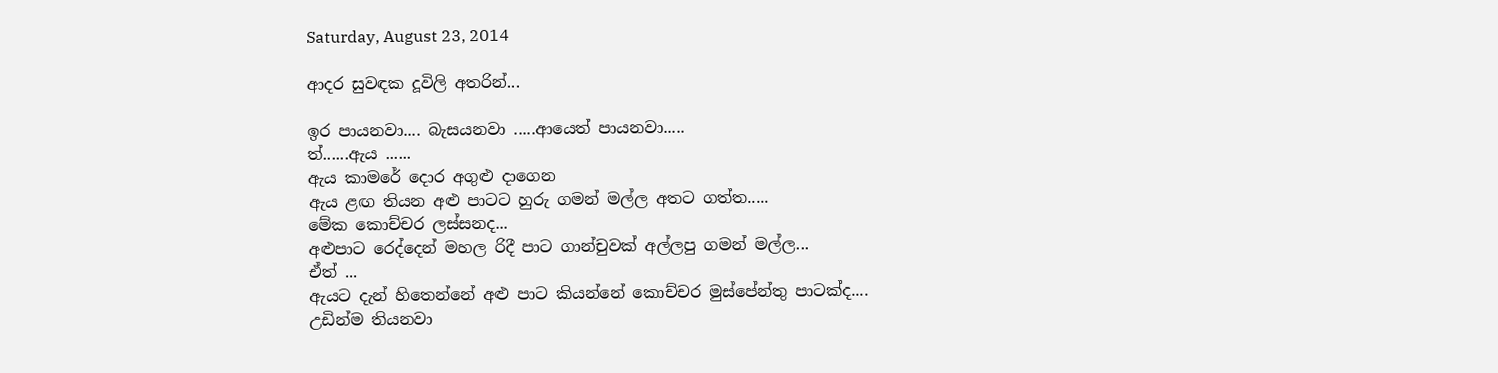Saturday, August 23, 2014

ආදර සුවඳක දූවිලි අතරින්...

ඉර පායනවා.... බැසයනවා .....ආයෙත් පායනවා.....
ත්......ඇය ......
ඇය කාමරේ දොර අගුළු දාගෙන
ඇය ළඟ තියන අළු පාටට හුරු ගමන් මල්ල අතට ගත්ත.....
මේක කොච්ච‍ර ලස්සනද...
අළුපාට රෙද්දෙන් මහල රිදී පාට ගාන්චුවක් අල්ලපු ගමන් මල්ල...
ඒත් ...
ඇයට දැන් හිතෙන්නේ අළු පාට කියන්නේ කොච්චර මුස්පේන්තු පාටක්ද....
උඩින්ම තියනවා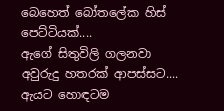බෙහෙත් බෝතලේක හිස් පෙට්ටියක්....
ඇගේ සිතුවිලි ගලනවා අවුරුදු හතරක් ආපස්සට....
ඇයට හොඳටම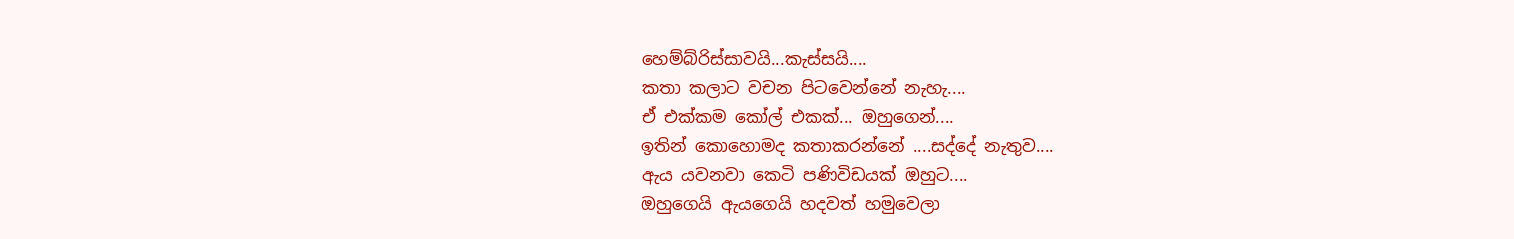හෙම්බ්රිස්සාවයි...කැස්සයි....
කතා කලාට වචන පිටවෙන්නේ නැහැ....
ඒ එක්කම කෝල් එකක්... ඔහුගෙන්....
ඉතින් කොහොමද කතාකරන්නේ ....සද්දේ නැතුව....
ඇය යවනවා කෙටි පණිවිඩයක් ඔහුට....
ඔහුගෙයි ඇයගෙයි හදවත් හමුවෙලා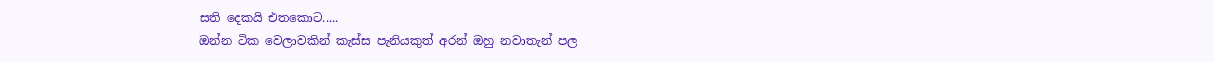සති දෙකයි එතකොට.....
ඔන්න ටික වෙලාවකින් කැස්ස පැනියකුත් අරන් ඔහු නවාතැන් පල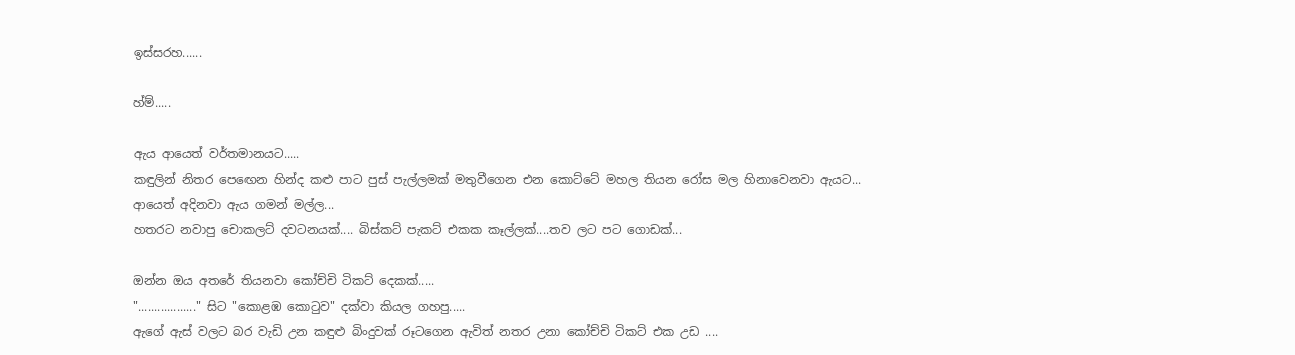ඉස්සරහ......

හ්ම්.....

ඇය ආයෙත් වර්තමානයට.....
කඳුලින් නිතර පෙඟෙන හින්ද කළු පාට පුස් පැල්ලමක් මතුවීගෙන එන කොට්ටේ මහල තියන රෝස මල හිනාවෙනවා ඇයට...
ආයෙත් අදිනවා ඇය ගමන් මල්ල...
හතරට නවාපු චොකලට් දවටනයක්.... බිස්කට් පැකට් එකක කෑල්ලක්....තව ලට පට ගොඩක්...

ඔන්න ඔය අතරේ තියනවා කෝච්චි ටිකට් දෙකක්.....
".................." සිට "කොළඹ කොටුව" දක්වා කියල ගහපු.....
ඇගේ ඇස් වලට බර වැඩි උන කඳුළු බිංදුවක් රූටගෙන ඇවිත් නතර උනා කෝච්චි ටිකට් එක උඩ ....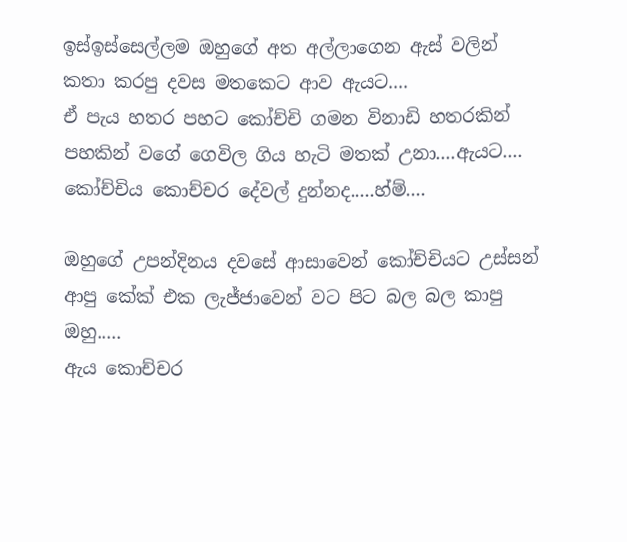ඉස්ඉස්සෙල්ලම ඔහුගේ අත අල්ලාගෙන ඇස් වලින් කතා කරපු දවස මතකෙට ආව ඇයට....
ඒ පැය හතර පහට කෝච්චි ගමන විනාඩි හතරකින් පහකින් වගේ ගෙවිල ගිය හැටි මතක් උනා....ඇයට....
කෝච්චිය කොච්චර දේවල් දුන්නද.....හ්ම්....

ඔහුගේ උපන්දිනය දවසේ ආසාවෙන් කෝච්චියට උස්සන් ආපු කේක් එක ලැජ්ජාවෙන් වට පිට බල බල කාපු ඔහු.....
ඇය කොච්චර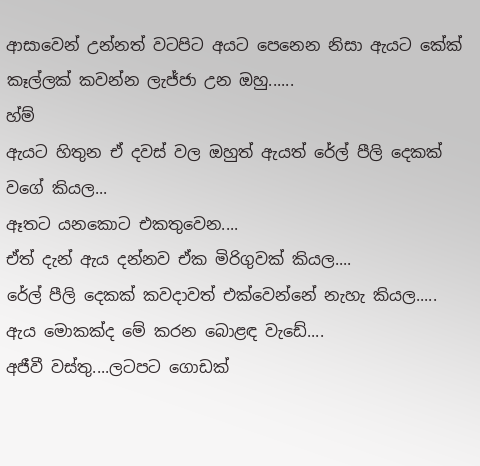ආසාවෙන් උන්නත් වටපිට අයට පෙනෙන නිසා ඇයට කේක් කෑල්ලක් කවන්න ලැජ්ජා උන ඔහු......
හ්ම්
ඇයට හිතුන ඒ දවස් වල ඔහුත් ඇයත් රේල් පීලි දෙකක් වගේ කියල...
ඈතට යනකොට එකතුවෙන....
ඒත් දැන් ඇය දන්නව ඒක මිරිගුවක් කියල....
රේල් පීලි දෙකක් කවදාවත් එක්වෙන්නේ නැහැ කියල.....
ඇය මොකක්ද මේ කරන බොළඳ වැඩේ....
අජීවී වස්තු....ලටපට ගොඩක්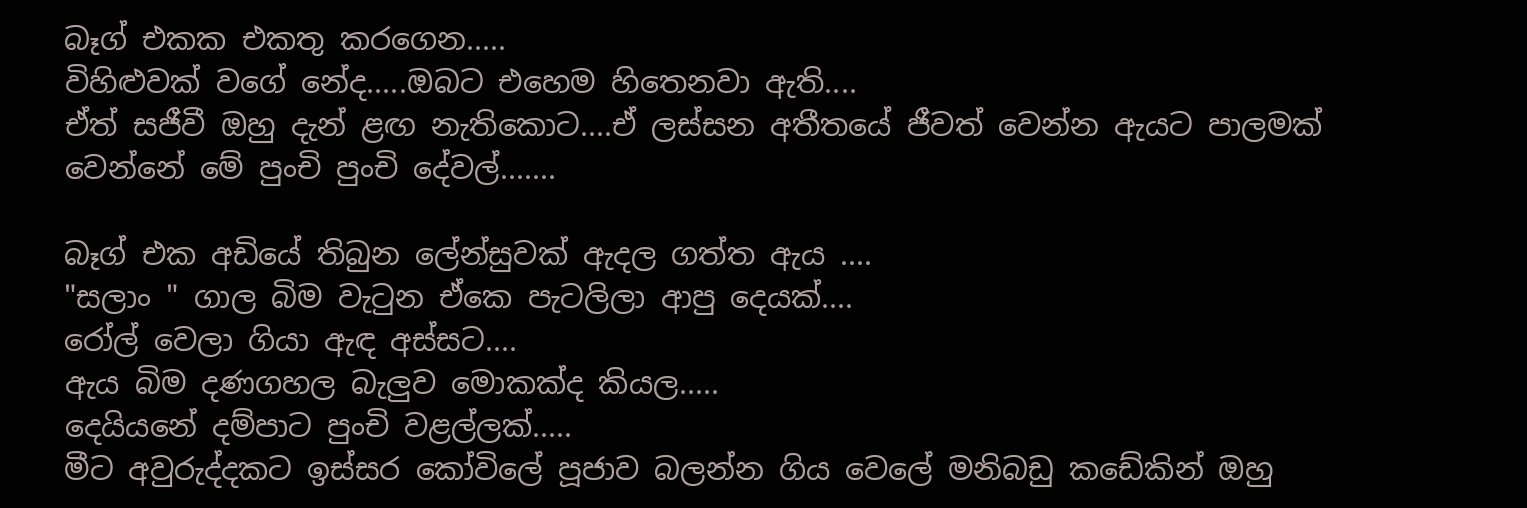බෑග් එකක එකතු කරගෙන.....
විහිළුවක් වගේ නේද.....ඔබට එහෙම හිතෙනවා ඇති....
ඒත් සජීවී ඔහු දැන් ළඟ නැතිකොට....ඒ ලස්සන අතීතයේ ජීවත් වෙන්න ඇයට පාලමක් වෙන්නේ මේ පුංචි පුංචි දේවල්.......

බෑග් එක අඩියේ තිබුන ලේන්සුවක් ඇදල ගත්ත ඇය ....
"සලාං " ගාල බිම වැටුන ඒකෙ පැටලිලා ආපු දෙයක්....
රෝල් වෙලා ගියා ඇඳ අස්සට....
ඇය බිම දණගහල බැලුව මොකක්ද කියල.....
දෙයියනේ දම්පාට පුංචි වළල්ලක්.....
මීට අවුරුද්දකට ඉස්සර කෝවිලේ පූජාව බලන්න ගිය වෙලේ මනිබඩු කඩේකින් ඔහු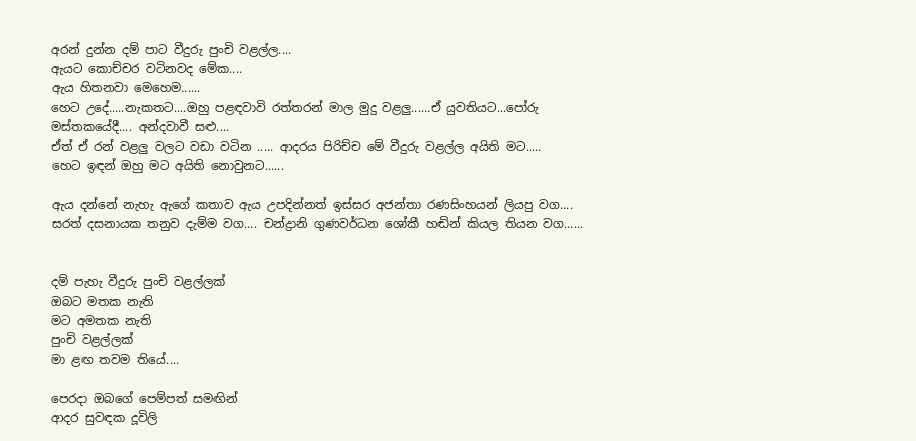අරන් දුන්න දම් පාට වීදුරු පුංචි වළල්ල....
ඇයට කොච්චර වටිනවද මේක....
ඇය හිතනවා මෙහෙම......
හෙට උදේ.....නැකතට....ඔහු පළඳවාවි රත්තරන් මාල මුදු වළලු......ඒ යුවතියට...පෝරු මස්තකයේදී.... අන්දවාවී සළු....
ඒත් ඒ රන් වළලු වලට වඩා වටින ..... ආදරය පිරිච්ච මේ වීදුරු වළල්ල අයිති මට.....
හෙට ඉඳන් ඔහු මට අයිති නොවුනට......

ඇය දන්නේ නැහැ ඇගේ කතාව ඇය උපදින්නත් ඉස්සර අජන්තා රණසිංහයන් ලියපු වග.... සරත් දසනායක තනුව දැම්ම වග.... චන්ද්‍රානි ගුණවර්ධන ශෝකී හඬින් කියල තියන වග......


දම් පැහැ වීදුරු පුංචි වළල්ලක්
ඔබට මතක නැති
මට අමතක නැති
පුංචි වළල්ලක්
මා ළඟ තවම තියේ....

පෙරදා ඔබගේ පෙම්පත් සමඟින්
ආදර සුවඳක දූවිලි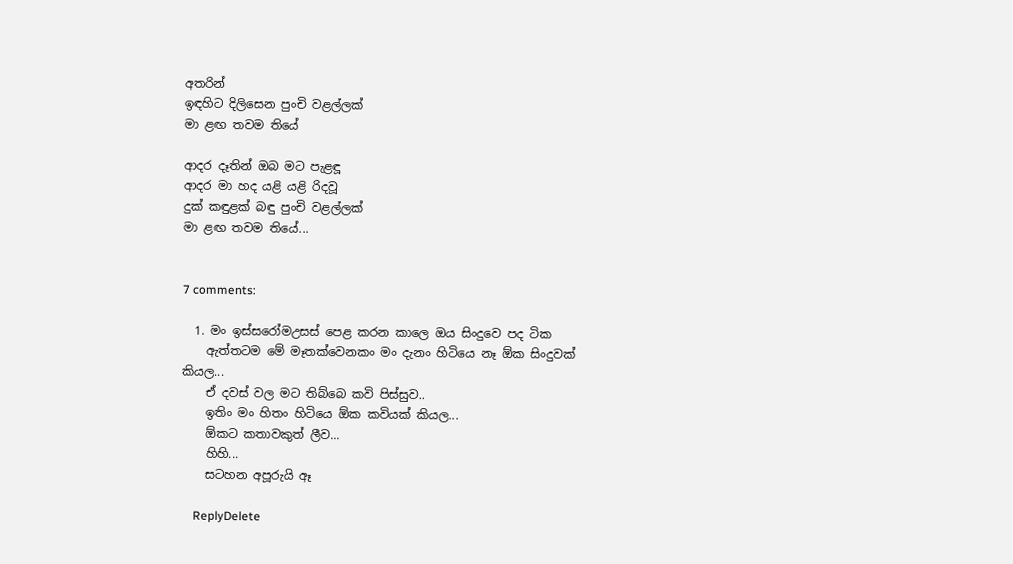අතරින්
ඉඳහිට දිලිසෙන පුංචි වළල්ලක්
මා ළඟ තවම තියේ

ආදර දෑතින් ඔබ මට පැළඳූ
ආදර මා හද යළි යළි රිදවූ
දුක් කඳුළක් බඳු පුංචි වළල්ලක්
මා ළඟ තවම තියේ...


7 comments:

  1. මං ඉස්සරෝමඋසස් පෙළ කරන කාලෙ ඔය සිංදුවෙ පද ටික
    ඇත්තටම මේ මෑතක්වෙනකං මං දැනං හිටියෙ නෑ ඕක සිංදුවක් කියල...
    ඒ දවස් වල මට තිබ්බෙ කවි පිස්සුව..
    ඉතිං මං හිතං හිටියෙ ඕක කවියක් කියල...
    ඕකට කතාවකුත් ලීව...
    හිහි...
    සටහන අපූරුයි ඈ

    ReplyDelete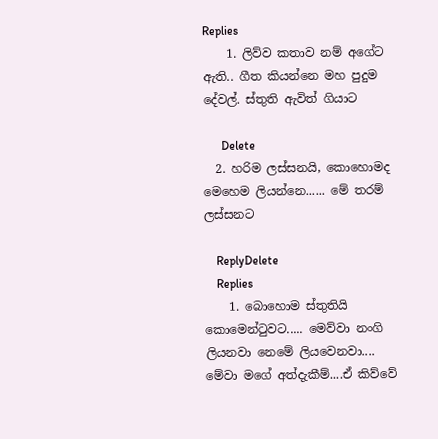Replies
    1. ලිව්ව කතාව නම් අගේට ඇති.. ගීත කියන්නෙ මහ පුදුම දේවල්. ස්තුති ඇවිත් ගියාට

      Delete
  2. හරිම ලස්සනයි, කොහොමද මෙහෙම ලියන්නෙ...... මේ තරම් ලස්සනට

    ReplyDelete
    Replies
    1. බොහොම ස්තුතියි කොමෙන්ටුවට..... මෙව්වා නංගි ලියනවා නෙමේ ලියවෙනවා.... මේවා මගේ අත්දැකීම්....ඒ කිව්වේ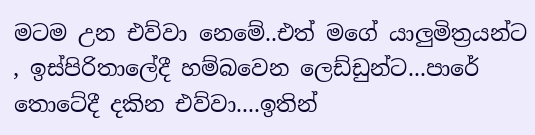මටම උන එව්වා නෙමේ..එත් මගේ යාලුමිත්‍රයන්ට , ඉස්පිරිතාලේදී හම්බවෙන ලෙඩ්ඩුන්ට...පාරේ තොටේදී දකින එව්වා....ඉතින්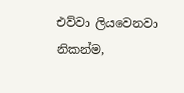එව්වා ලියවෙනවා නිකන්ම,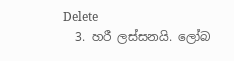Delete
  3. හරී ලස්සනයි. ලෝබ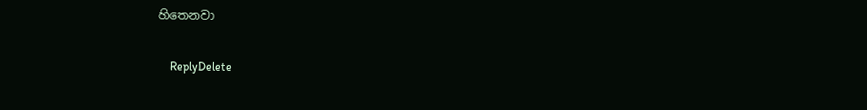හිතෙනවා

    ReplyDelete